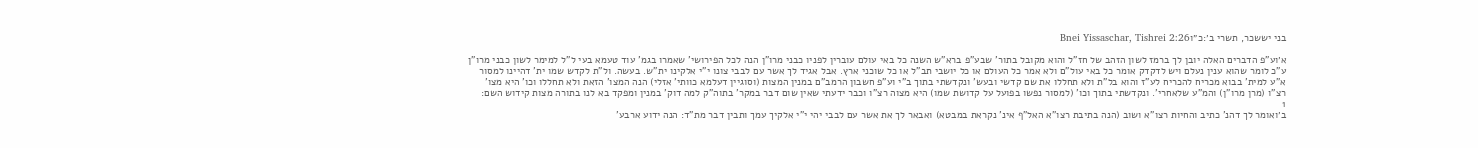בני יששכר, תשרי ב׳:כ״וBnei Yissaschar, Tishrei 2:26

א׳וע"פ הדברים האלה יובן לך ברמז לשון הזהב של חז"ל והוא מקובל בתור' שבע"פ ברא"ש השנה כל באי עולם עוברין לפניו כבני מרו"ן הנה לכל הפירושי' שאמרו בגמ' עוד טעמא בעי ל"ל למימר לשון כבני מרו"ן ע"כ לומר שהוא ענין נעלם ויש לדקדק אומר כל באי עול"ם ולא אמר כל העולם או כל יושבי תב"ל או כל שוכני ארץ. אבל אגיד לך אשר עם לבבי צונו י"י אלקינו ית"ש. בעשה. ול"ת לקדש שמו ית' דהיינו למסור א"ע למית' בבוא מכריח להכריח לע"ז והוא בל"ת ולא תחללו את שם קדשי ובעש' ונקדשתי בתוך ב"י וע"פ חשבון הרמב"ם במנין המצות (וסוגיין דעלמא כוותי' אזלי) הנה המצו' הזאת ולא תחללו וכו' היא מצו' רצ"ו (מרן מרו"ן) והמ"ע שלאחרי'. ונקדשתי בתוך וכו' (למסור נפשו בפועל על קדושת שמו) היא מצוה רצ"ו וכבר ידעתי שאין שום דבר במקר' בתוה"ק למה דוק' במנין ומפקד בא לנו בתורה מצות קידוש השם:
1
ב׳ואומר לך דהנ' כתיב והחיות רצו"א ושוב (הנה בתיבת רצו"א האל"ף אינ' נקראת במבטא) ואבאר לך את אשר עם לבבי יהי י"י אלקיך עמך ותבין דבר מת"ד: הנה ידוע ארבע'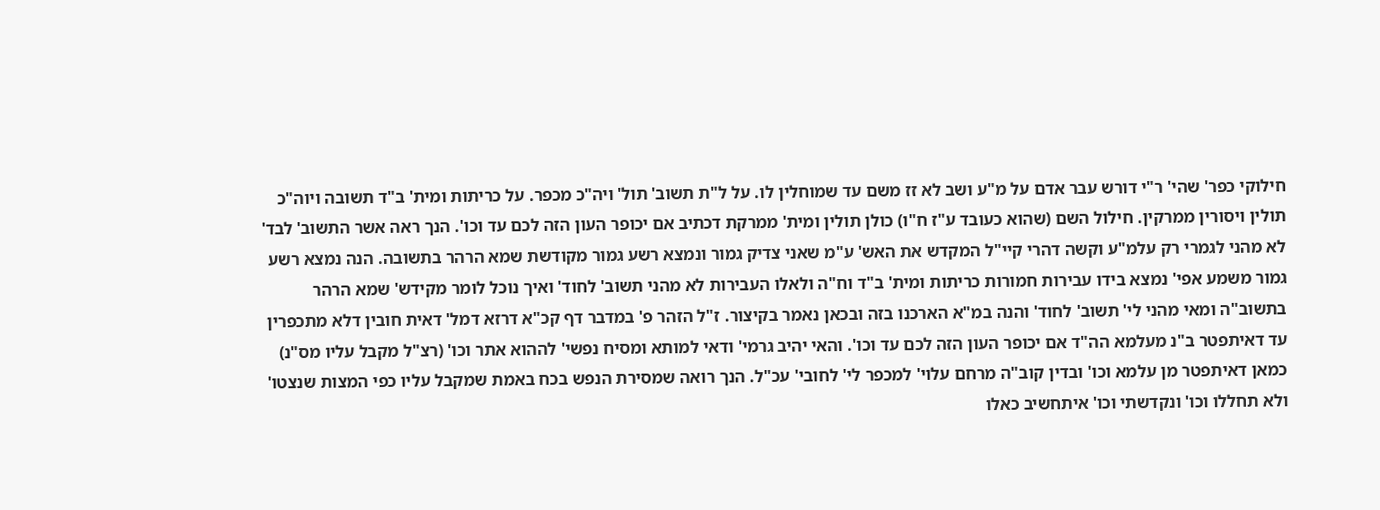חילוקי כפר' שהי' ר"י דורש עבר אדם על מ"ע ושב לא זז משם עד שמוחלין לו. על ל"ת תשוב' תול' ויה"כ מכפר. על כריתות ומית' ב"ד תשובה ויוה"כ תולין ויסורין ממרקין. חילול השם (שהוא כעובד ע"ז ח"ו) כולן תולין ומית' ממרקת דכתיב אם יכופר העון הזה לכם עד וכו'. הנך ראה אשר התשוב' לבד' לא מהני לגמרי רק עלמ"ע וקשה דהרי קיי"ל המקדש את האש' ע"מ שאני צדיק גמור ונמצא רשע גמור מקודשת שמא הרהר בתשובה. הנה נמצא רשע גמור משמע אפי' נמצא בידו עבירות חמורות כריתות ומית' ב"ד וח"ה ולאלו העבירות לא מהני תשוב' לחוד' ואיך נוכל לומר מקידש' שמא הרהר בתשוב"ה ומאי מהני לי' תשוב' לחוד' והנה במ"א הארכנו בזה ובכאן נאמר בקיצור. ז"ל הזהר פ' במדבר דף קכ"א דרזא דמל' דאית חובין דלא מתכפרין עד דאיתפטר ב"נ מעלמא הה"ד אם יכופר העון הזה לכם עד וכו'. והאי יהיב גרמי' ודאי למותא ומסיח נפשי' לההוא אתר וכו' (רצ"ל מקבל עליו מס"נ) כמאן דאיתפטר מן עלמא וכו' ובדין קוב"ה מרחם עלוי' למכפר לי' לחובי' עכ"ל. הנך רואה שמסירת הנפש בכח באמת שמקבל עליו כפי המצות שנצטו' ולא תחללו וכו' ונקדשתי וכו' איתחשיב כאלו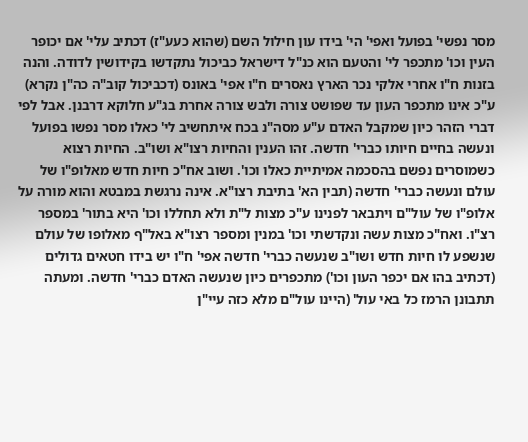מסר נפשי' בפועל ואפי' הי' בידו עון חילול השם (שהוא כעע"ז) דכתיב עלי' אם יכופר העין וכו' מתכפר לי' והטעם הוא כנ"ל דישראל כביכול נתקדשו בקידושין לדודה. והנה בזנות ח"ו אחרי אלקי נכר הארץ נאסרים ח"ו אפי' באונס (דכביכול קוב"ה כה"ן נקרא) ע"כ אינו מתכפר העון עד שפושט צורה ולבש צורה אחרת בג"ע חלוקא דרבנן. אבל לפי דברי הזהר כיון שמקבל האדם ע"ע מסה"נ בכח איתחשיב לי' כאלו מסר נפשו בפועל ונעשה בחיים חיותו כברי' חדשה. זהו הענין והחיות רצו"א ושו"ב. החיות רצוא כשמוסרים נפשם בהסכמה אמיתיית כאלו וכו'. ושוב אח"כ חיות חדש מאלופ"ו של עולם ונעשה כברי' חדשה (תבין הא' בתיבת רצו"א. אינה נרגשת במבטא והוא מורה על אלופ"ו של עול"ם ויתבאר לפנינו ע"כ מצות ל"ת ולא תחללו וכו' היא בתור' במספר רצ"ו. ואח"כ מצות עשה ונקדשתי וכו' במנין ומספר רצו"א באל"ף מאלופו של עולם שנשפע לו חיות חדש ושו"ב שנעשה כברי' חדשה אפי' ח"ו יש בידו חטאים גדולים (דכתיב בהו אם יכפר העון וכו') מתכפרים כיון שנעשה האדם כברי' חדשה. ומעתה תתבונן הרמז כל באי עול' (היינו עול"ם מלא כזה עיי"ן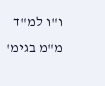ו"ו למ"ד מ"מ בגימ'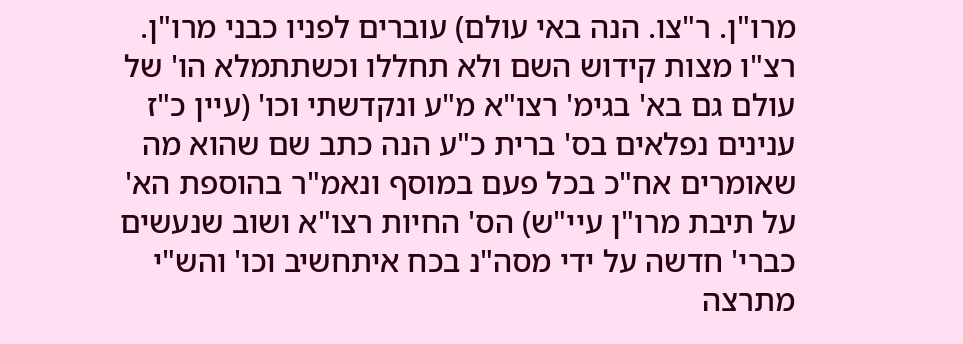מרו"ן. ר"צו. הנה באי עולם) עוברים לפניו כבני מרו"ן. רצ"ו מצות קידוש השם ולא תחללו וכשתתמלא הו' של עולם גם בא' בגימ' רצו"א מ"ע ונקדשתי וכו' (עיין כ"ז ענינים נפלאים בס' ברית כ"ע הנה כתב שם שהוא מה שאומרים אח"כ בכל פעם במוסף ונאמ"ר בהוספת הא' על תיבת מרו"ן עיי"ש) הס' החיות רצו"א ושוב שנעשים כברי' חדשה על ידי מסה"נ בכח איתחשיב וכו' והש"י מתרצה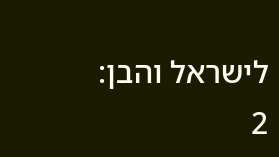לישראל והבן:
2